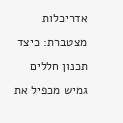אדריכלות מצטברת: כיצד תכנון חללים גמיש מכפיל את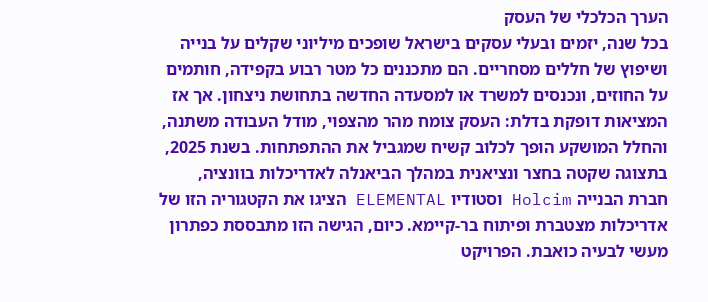הערך הכלכלי של העסק
בכל שנה, יזמים ובעלי עסקים בישראל שופכים מיליוני שקלים על בנייה ושיפוץ של חללים מסחריים. הם מתכננים כל מטר רבוע בקפידה, חותמים על החוזים, ונכנסים למשרד או למסעדה החדשה בתחושת ניצחון. אך אז המציאות דופקת בדלת: העסק צומח מהר מהצפוי, מודל העבודה משתנה, והחלל המושקע הופך לכלוב קשיח שמגביל את ההתפתחות. בשנת 2025, בתצוגה שקטה בחצר ונציאנית במהלך הביאנלה לאדריכלות בוונציה, חברת הבנייה Holcim וסטודיו ELEMENTAL הציגו את הקטגוריה הזו של אדריכלות מצטברת ופיתוח בר-קיימא. כיום, הגישה הזו מתבססת כפתרון מעשי לבעיה כואבת. הפרויקט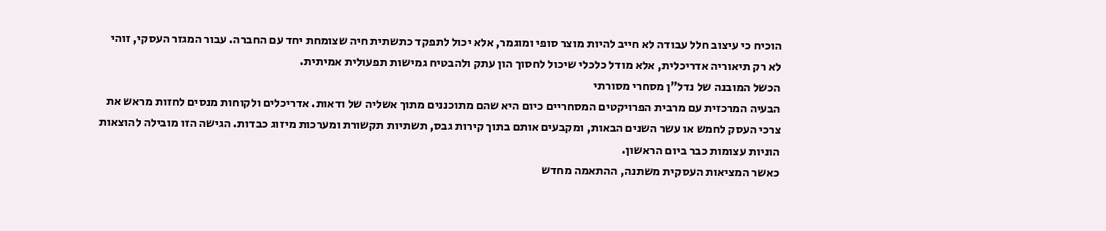הוכיח כי עיצוב חלל עבודה לא חייב להיות מוצר סופי ומוגמר, אלא יכול לתפקד כתשתית חיה שצומחת יחד עם החברה. עבור המגזר העסקי, זוהי לא רק תיאוריה אדריכלית, אלא מודל כלכלי שיכול לחסוך הון עתק ולהבטיח גמישות תפעולית אמיתית.
הכשל המובנה של נדל"ן מסחרי מסורתי
הבעיה המרכזית עם מרבית הפרויקטים המסחריים כיום היא שהם מתוכננים מתוך אשליה של ודאות. אדריכלים ולקוחות מנסים לחזות מראש את צרכי העסק לחמש או עשר השנים הבאות, ומקבעים אותם בתוך קירות גבס, תשתיות תקשורת ומערכות מיזוג כבדות. הגישה הזו מובילה להוצאות הוניות עצומות כבר ביום הראשון.
כאשר המציאות העסקית משתנה, ההתאמה מחדש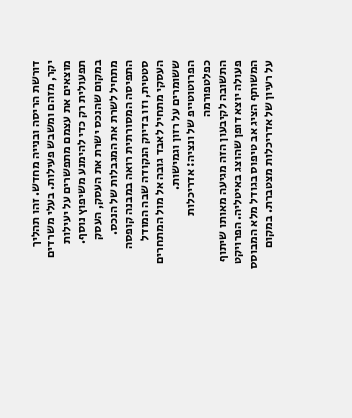דורשת הריסה ובנייה מחדש. זהו תהליך יקר, מזהם ומשבש פעילות. בעלי משרדים מוצאים את עצמם מתפשרים על יעילות תפעולית רק כדי להימנע משיפוץ נוסף. במקום שהנכס ישרת את העסק, העסק מתחיל לשרת את המגבלות של הנכס. התפיסה המסורתית רואה במבנה קופסה סטטית, וזו בדיוק הנקודה שבה המודל העסקי מתחיל לאבד גובה אל מול המתחרים ששומרים על רזון וגמישות.
הפרוטוטייפ של ונציה: אדריכלות כפלטפורמה
התשובה לקיבעון הזה מגיעה מאותו שיתוף פעולה יוצא דופן שהוצג באיטליה. הפרויקט המשותף הציג אב טיפוס בגודל מלא המבוסס על רעיון של אדריכלות מצטברת. במקום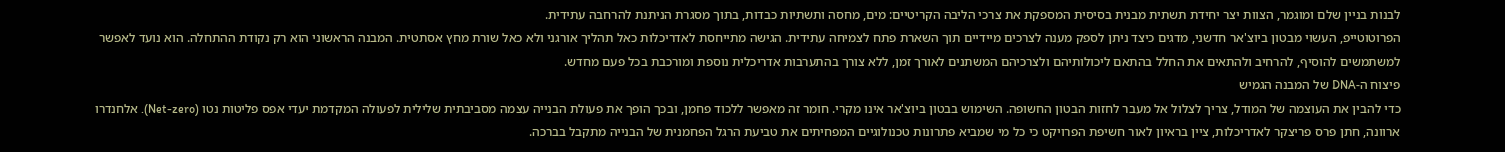לבנות בניין שלם ומוגמר, הצוות יצר יחידת תשתית מבנית בסיסית המספקת את צרכי הליבה הקריטיים: מים, מחסה ותשתיות כבדות, בתוך מסגרת הניתנת להרחבה עתידית.
הפרוטוטייפ, העשוי מבטון ביוצ'אר חדשני, מדגים כיצד ניתן לספק מענה לצרכים מיידיים תוך השארת פתח לצמיחה עתידית. הגישה מתייחסת לאדריכלות כאל תהליך אורגני ולא כאל שורת מחץ אסתטית. המבנה הראשוני הוא רק נקודת ההתחלה. הוא נועד לאפשר למשתמשים להוסיף, להרחיב ולהתאים את החלל בהתאם ליכולותיהם ולצרכיהם המשתנים לאורך זמן, ללא צורך בהתערבות אדריכלית נוספת ומורכבת בכל פעם מחדש.
פיצוח ה-DNA של המבנה הגמיש
כדי להבין את העוצמה של המודל, צריך לצלול אל מעבר לחזות הבטון החשופה. השימוש בבטון ביוצ'אר אינו מקרי. חומר זה מאפשר ללכוד פחמן, ובכך הופך את פעולת הבנייה עצמה מסביבתית שלילית לפעולה המקדמת יעדי אפס פליטות נטו (Net-zero). אלחנדרו ארוונה, חתן פרס פריצקר לאדריכלות, ציין בראיון לאור חשיפת הפרויקט כי כל מי שמביא פתרונות טכנולוגיים המפחיתים את טביעת הרגל הפחמנית של הבנייה מתקבל בברכה.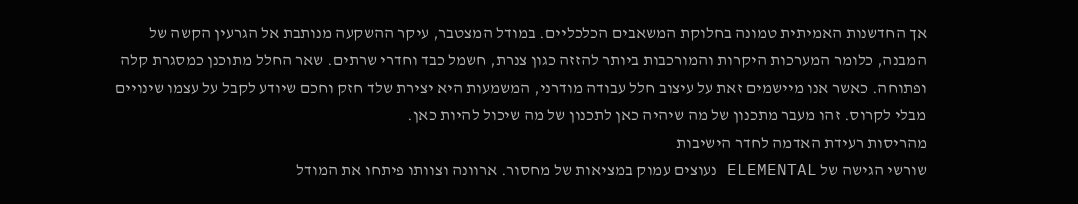אך החדשנות האמיתית טמונה בחלוקת המשאבים הכלכליים. במודל המצטבר, עיקר ההשקעה מנותבת אל הגרעין הקשה של המבנה, כלומר המערכות היקרות והמורכבות ביותר להזזה כגון צנרת, חשמל כבד וחדרי שרתים. שאר החלל מתוכנן כמסגרת קלה ופתוחה. כאשר אנו מיישמים זאת על עיצוב חלל עבודה מודרני, המשמעות היא יצירת שלד חזק וחכם שיודע לקבל על עצמו שינויים מבלי לקרוס. זהו מעבר מתכנון של מה שיהיה כאן לתכנון של מה שיכול להיות כאן.
מהריסות רעידת האדמה לחדר הישיבות
שורשי הגישה של ELEMENTAL נעוצים עמוק במציאות של מחסור. ארוונה וצוותו פיתחו את המודל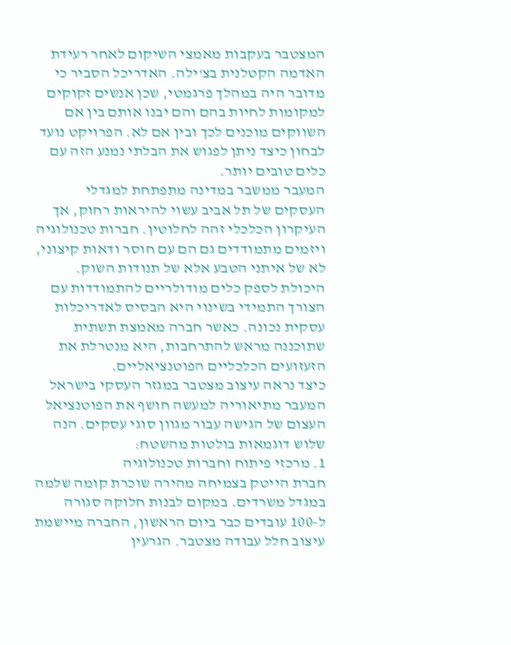המצטבר בעקבות מאמצי השיקום לאחר רעידת האדמה הקטלנית בצ'ילה. האדריכל הסביר כי מדובר היה במהלך פרגמטי, שכן אנשים זקוקים למקומות לחיות בהם והם יבנו אותם בין אם השווקים מוכנים לכך ובין אם לא. הפרויקט נועד לבחון כיצד ניתן לפגוש את הבלתי נמנע הזה עם כלים טובים יותר.
המעבר ממשבר במדינה מתפתחת למגדלי העסקים של תל אביב עשוי להיראות רחוק, אך העיקרון הכלכלי זהה לחלוטין. חברות טכנולוגיה ויזמים מתמודדים גם הם עם חוסר ודאות קיצוני, לא של איתני הטבע אלא של תנודות השוק. היכולת לספק כלים מודולריים להתמודדות עם הצורך התמידי בשינוי היא הבסיס לאדריכלות עסקית נכונה. כאשר חברה מאמצת תשתית שתוכננה מראש להתרחבות, היא מנטרלת את הזעזועים הכלכליים הפוטנציאליים.
כיצד נראה עיצוב מצטבר במגזר העסקי בישראל
המעבר מתיאוריה למעשה חושף את הפוטנציאל העצום של הגישה עבור מגוון סוגי עסקים. הנה שלוש דוגמאות בולטות מהשטח:
1. מרכזי פיתוח וחברות טכנולוגיה
חברת הייטק בצמיחה מהירה שוכרת קומה שלמה במגדל משרדים. במקום לבנות חלוקה סגורה ל-100 עובדים כבר ביום הראשון, החברה מיישמת עיצוב חלל עבודה מצטבר. הגרעין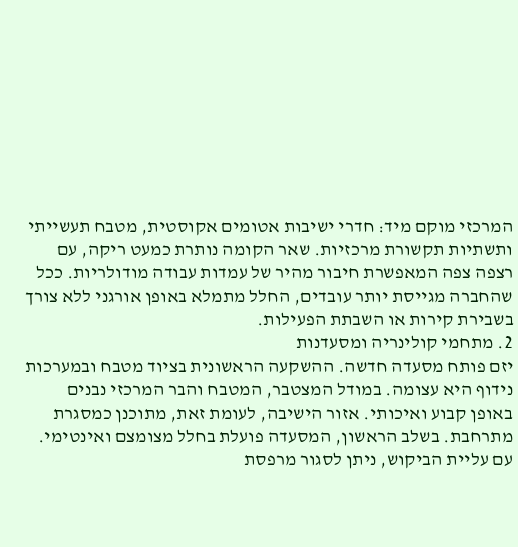המרכזי מוקם מיד: חדרי ישיבות אטומים אקוסטית, מטבח תעשייתי ותשתיות תקשורת מרכזיות. שאר הקומה נותרת כמעט ריקה, עם רצפה צפה המאפשרת חיבור מהיר של עמדות עבודה מודולריות. ככל שהחברה מגייסת יותר עובדים, החלל מתמלא באופן אורגני ללא צורך בשבירת קירות או השבתת הפעילות.
2. מתחמי קולינריה ומסעדנות
יזם פותח מסעדה חדשה. ההשקעה הראשונית בציוד מטבח ובמערכות נידוף היא עצומה. במודל המצטבר, המטבח והבר המרכזי נבנים באופן קבוע ואיכותי. אזור הישיבה, לעומת זאת, מתוכנן כמסגרת מתרחבת. בשלב הראשון, המסעדה פועלת בחלל מצומצם ואינטימי. עם עליית הביקוש, ניתן לסגור מרפסת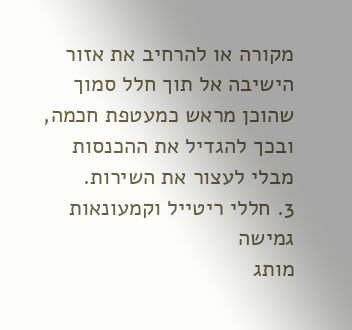מקורה או להרחיב את אזור הישיבה אל תוך חלל סמוך שהוכן מראש כמעטפת חכמה, ובכך להגדיל את ההכנסות מבלי לעצור את השירות.
3. חללי ריטייל וקמעונאות גמישה
מותג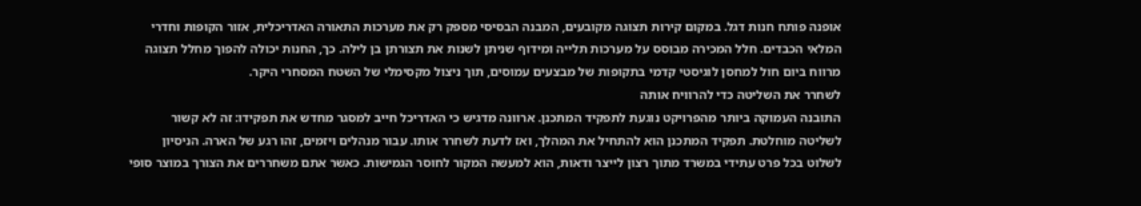אופנה פותח חנות דגל. במקום קירות תצוגה מקובעים, המבנה הבסיסי מספק רק את מערכות התאורה האדריכלית, אזור הקופות וחדרי המלאי הכבדים. חלל המכירה מבוסס על מערכות תלייה ומידוף שניתן לשנות את תצורתן בן לילה. כך, החנות יכולה להפוך מחלל תצוגה מרווח ביום חול למחסן לוגיסטי קדמי בתקופות של מבצעים עמוסים, תוך ניצול מקסימלי של השטח המסחרי היקר.
לשחרר את השליטה כדי להרוויח אותה
התובנה העמוקה ביותר מהפרויקט נוגעת לתפקיד המתכנן. ארוונה מדגיש כי האדריכל חייב למסגר מחדש את תפקידו: זה לא קשור לשליטה מוחלטת. תפקיד המתכנן הוא להתחיל את המהלך, ואז לדעת לשחרר אותו. עבור מנהלים ויזמים, זהו רגע של הארה. הניסיון לשלוט בכל פרט עתידי במשרד מתוך רצון לייצר ודאות, הוא למעשה המקור לחוסר הגמישות. כאשר אתם משחררים את הצורך במוצר סופי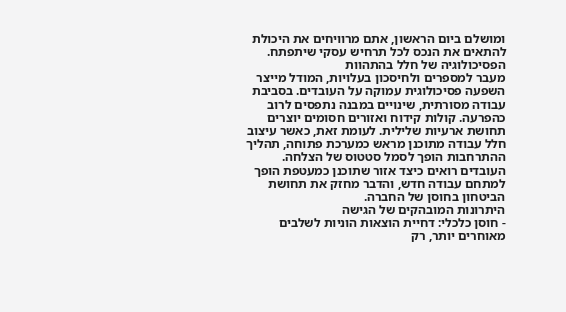ומושלם ביום הראשון, אתם מרוויחים את היכולת להתאים את הנכס לכל תרחיש עסקי שיתפתח.
הפסיכולוגיה של חלל בהתהוות
מעבר למספרים ולחיסכון בעלויות, המודל מייצר השפעה פסיכולוגית עמוקה על העובדים. בסביבת עבודה מסורתית, שינויים במבנה נתפסים לרוב כהפרעה. קולות קידוח ואזורים חסומים יוצרים תחושת ארעיות שלילית. לעומת זאת, כאשר עיצוב חלל עבודה מתוכנן מראש כמערכת פתוחה, תהליך ההתרחבות הופך לסמל סטטוס של הצלחה. העובדים רואים כיצד אזור שתוכנן כמעטפת הופך למתחם עבודה חדש, והדבר מחזק את תחושת הביטחון בחוסן של החברה.
היתרונות המובהקים של הגישה
- חוסן כלכלי: דחיית הוצאות הוניות לשלבים מאוחרים יותר, רק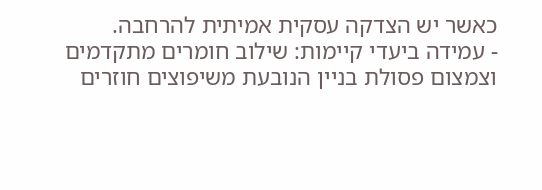כאשר יש הצדקה עסקית אמיתית להרחבה.
- עמידה ביעדי קיימות: שילוב חומרים מתקדמים וצמצום פסולת בניין הנובעת משיפוצים חוזרים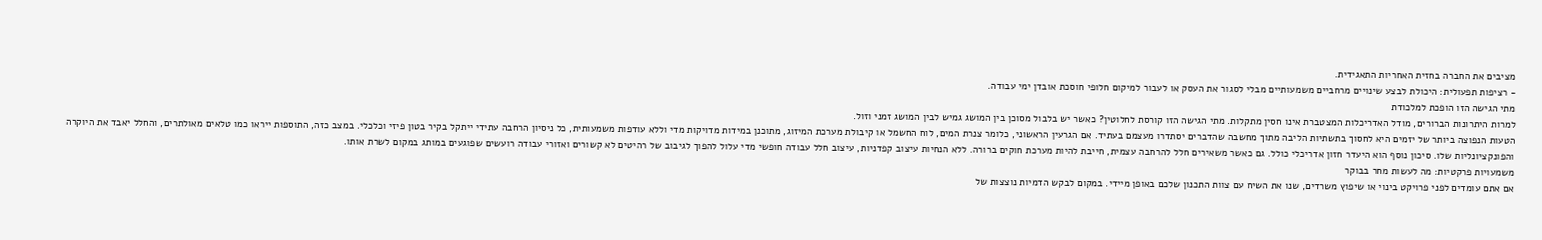מציבים את החברה בחזית האחריות התאגידית.
- רציפות תפעולית: היכולת לבצע שינויים מרחביים משמעותיים מבלי לסגור את העסק או לעבור למיקום חלופי חוסכת אובדן ימי עבודה.
מתי הגישה הזו הופכת למלכודת
למרות היתרונות הברורים, מודל האדריכלות המצטברת אינו חסין מתקלות. מתי הגישה הזו קורסת לחלוטין? כאשר יש בלבול מסוכן בין המושג גמיש לבין המושג זמני וזול.
הטעות הנפוצה ביותר של יזמים היא לחסוך בתשתיות הליבה מתוך מחשבה שהדברים יסתדרו מעצמם בעתיד. אם הגרעין הראשוני, כלומר צנרת המים, לוח החשמל או קיבולת מערכת המיזוג, מתוכנן במידות מדויקות מדי וללא עודפות משמעותית, כל ניסיון הרחבה עתידי ייתקל בקיר בטון פיזי וכלכלי. במצב כזה, התוספות ייראו כמו טלאים מאולתרים, והחלל יאבד את היוקרה והפונקציונליות שלו. סיכון נוסף הוא היעדר חזון אדריכלי כולל. גם כאשר משאירים חלל להרחבה עצמית, חייבת להיות מערכת חוקים ברורה. ללא הנחיות עיצוב קפדניות, עיצוב חלל עבודה חופשי מדי עלול להפוך לגיבוב של רהיטים לא קשורים ואזורי עבודה רועשים שפוגעים במותג במקום לשרת אותו.
משמעויות פרקטיות: מה לעשות מחר בבוקר
אם אתם עומדים לפני פרויקט בינוי או שיפוץ משרדים, שנו את השיח עם צוות התכנון שלכם באופן מיידי. במקום לבקש הדמיות נוצצות של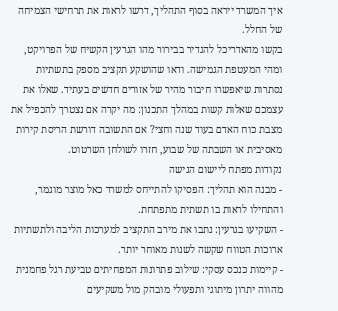איך המשרד ייראה בסוף התהליך, דרשו לראות את תרחישי הצמיחה של החלל.
בקשו מהאדריכל להגדיר בבירור מהו הגרעין הקשיח של הפרויקט, ומהי המעטפת הגמישה. ודאו שהושקע תקציב מספק בתשתיות נסתרות שיאפשרו חיבור מהיר של אזורים חדשים בעתיד. שאלו את עצמכם שאלות קשות במהלך התכנון: מה יקרה אם נצטרך להכפיל את מצבת כוח האדם בעוד שנה וחצי? אם התשובה דורשת הריסת קירות מאסיבית או השבתה של שבוע, חזרו לשולחן השרטוט.
נקודות מפתח ליישום הגישה
- מבנה הוא תהליך: הפסיקו להתייחס למשרד כאל מוצר מוגמר, והתחילו לראות בו תשתית מתפתחת.
- השקיעו בגרעין: נתבו את מירב התקציב למערכות הליבה ולתשתיות ארוכות הטווח שקשה לשנות מאוחר יותר.
- קיימות כנכס עסקי: שילוב פתרונות המפחיתים טביעת רגל פחמנית מהווה יתרון מיתוגי ותפעולי מובהק מול משקיעים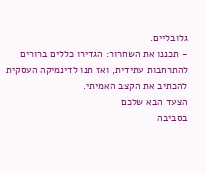גלובליים.
- תכננו את השחרור: הגדירו כללים ברורים להתרחבות עתידית, ואז תנו לדינמיקה העסקית להכתיב את הקצב האמיתי.
הצעד הבא שלכם
בסביבה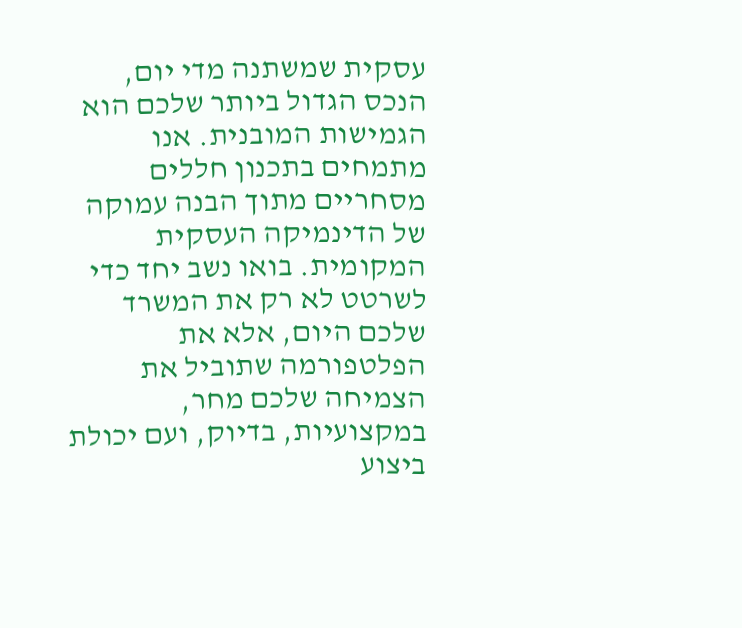עסקית שמשתנה מדי יום, הנכס הגדול ביותר שלכם הוא הגמישות המובנית. אנו מתמחים בתכנון חללים מסחריים מתוך הבנה עמוקה של הדינמיקה העסקית המקומית. בואו נשב יחד כדי לשרטט לא רק את המשרד שלכם היום, אלא את הפלטפורמה שתוביל את הצמיחה שלכם מחר, במקצועיות, בדיוק, ועם יכולת ביצוע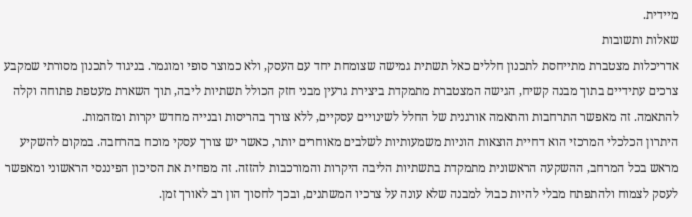מיידית.
שאלות ותשובות
אדריכלות מצטברת מתייחסת לתכנון חללים כאל תשתית גמישה שצומחת יחד עם העסק, ולא כמוצר סופי ומוגמר. בניגוד לתכנון מסורתי שמקבע צרכים עתידיים בתוך מבנה קשיח, הגישה המצטברת מתמקדת ביצירת גרעין מבני חזק הכולל תשתיות ליבה, תוך השארת מעטפת פתוחה וקלה להתאמה. זה מאפשר התרחבות והתאמה אורגנית של החלל לשינויים עסקיים, ללא צורך בהריסות ובנייה מחדש יקרות ומזהמות.
היתרון הכלכלי המרכזי הוא דחיית הוצאות הוניות משמעותיות לשלבים מאוחרים יותר, כאשר יש צורך עסקי מוכח בהרחבה. במקום להשקיע מראש בכל המרחב, ההשקעה הראשונית מתמקדת בתשתיות הליבה היקרות והמורכבות להזזה. זה מפחית את הסיכון הפיננסי הראשוני ומאפשר לעסק לצמוח ולהתפתח מבלי להיות כבול למבנה שלא עונה על צרכיו המשתנים, ובכך לחסוך הון רב לאורך זמן.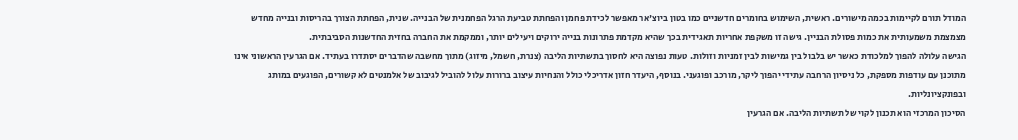המודל תורם לקיימות בכמה מישורים. ראשית, השימוש בחומרים חדשניים כמו בטון ביוצ'אר מאפשר לכידת פחמן והפחתת טביעת הרגל הפחמנית של הבנייה. שנית, הפחתת הצורך בהריסות ובנייה מחדש מצמצמת משמעותית את כמות פסולת הבניין. גישה זו משקפת אחריות תאגידית בכך שהיא מקדמת פתרונות בנייה ירוקים ויעילים יותר, וממקמת את החברה בחזית החדשנות הסביבתית.
הגישה עלולה להפוך למלכודת כאשר יש בלבול בין גמישות לבין זמניות וזולות. טעות נפוצה היא לחסוך בתשתיות הליבה (צנרת, חשמל, מיזוג) מתוך מחשבה שהדברים יסתדרו בעתיד. אם הגרעין הראשוני אינו מתוכנן עם עודפות מספקת, כל ניסיון הרחבה עתידי יהפוך ליקר, מורכב ופוגעני. בנוסף, היעדר חזון אדריכלי כולל והנחיות עיצוב ברורות עלול להוביל לגיבוב של אלמנטים לא קשורים, הפוגעים במותג ובפונקציונליות.
הסיכון המרכזי הוא תכנון לקוי של תשתיות הליבה. אם הגרעין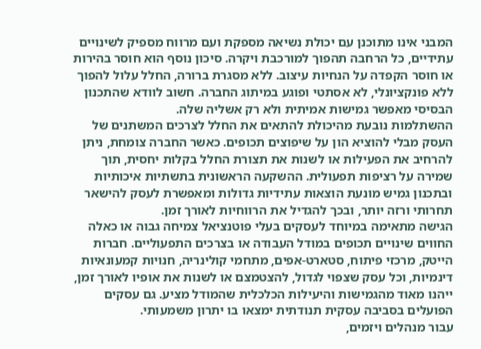המבני אינו מתוכנן עם יכולת נשיאה מספקת ועם מרווח מספיק לשינויים עתידיים, כל הרחבה תהפוך למורכבת ויקרה. סיכון נוסף הוא חוסר בהירות או חוסר הקפדה על הנחיות עיצוב. ללא מסגרת ברורה, החלל עלול להפוך ללא פונקציונלי, לא אסתטי ופוגע במיתוג החברה. חשוב לוודא שהתכנון הבסיסי מאפשר גמישות אמיתית ולא רק אשליה שלה.
ההשתלמות נובעת מהיכולת להתאים את החלל לצרכים המשתנים של העסק מבלי להוציא הון על שיפוצים תכופים. כאשר החברה צומחת, ניתן להרחיב את הפעילות או לשנות את תצורת החלל בקלות יחסית, תוך שמירה על רציפות תפעולית. ההשקעה הראשונית בתשתיות איכותיות ובתכנון גמיש מונעת הוצאות עתידיות גדולות ומאפשרת לעסק להישאר תחרותי ורזה יותר, ובכך להגדיל את הרווחיות לאורך זמן.
הגישה מתאימה במיוחד לעסקים בעלי פוטנציאל צמיחה גבוה או כאלה החווים שינויים תכופים במודל העבודה או בצרכים התפעוליים. חברות הייטק, מרכזי פיתוח, סטארט-אפים, מתחמי קולינריה, חנויות קמעונאיות דינמיות, וכל עסק שצפוי לגדול, להצטמצם או לשנות את אופיו לאורך זמן, ייהנו מאוד מהגמישות והיעילות הכלכלית שהמודל מציע. גם עסקים הפועלים בסביבה עסקית תנודתית ימצאו בו יתרון משמעותי.
עבור מנהלים ויזמים,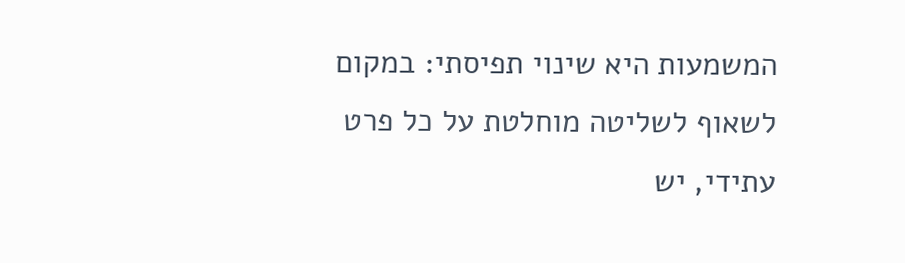המשמעות היא שינוי תפיסתי: במקום לשאוף לשליטה מוחלטת על כל פרט עתידי, יש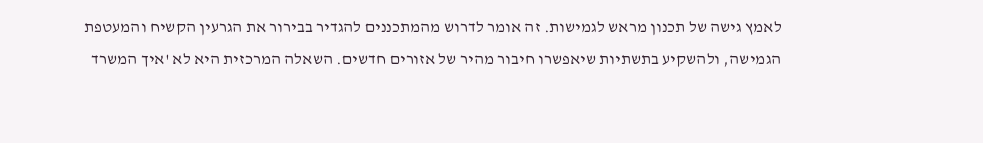לאמץ גישה של תכנון מראש לגמישות. זה אומר לדרוש מהמתכננים להגדיר בבירור את הגרעין הקשיח והמעטפת הגמישה, ולהשקיע בתשתיות שיאפשרו חיבור מהיר של אזורים חדשים. השאלה המרכזית היא לא 'איך המשרד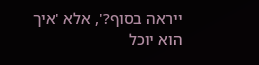ייראה בסוף?', אלא 'איך הוא יוכל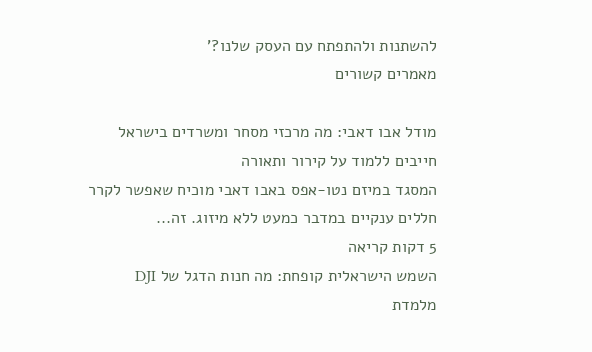להשתנות ולהתפתח עם העסק שלנו?'
מאמרים קשורים

מודל אבו דאבי: מה מרכזי מסחר ומשרדים בישראל חייבים ללמוד על קירור ותאורה
המסגד במיזם נטו-אפס באבו דאבי מוכיח שאפשר לקרר חללים ענקיים במדבר כמעט ללא מיזוג. זה...
5 דקות קריאה
השמש הישראלית קופחת: מה חנות הדגל של DJI מלמדת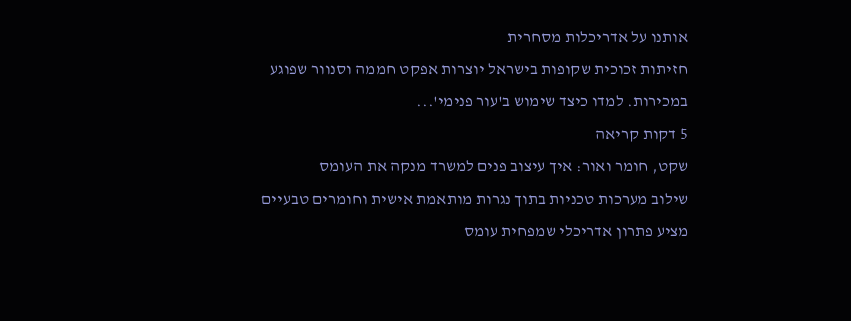אותנו על אדריכלות מסחרית
חזיתות זכוכית שקופות בישראל יוצרות אפקט חממה וסנוור שפוגע במכירות. למדו כיצד שימוש ב'עור פנימי'...
5 דקות קריאה
שקט, חומר ואור: איך עיצוב פנים למשרד מנקה את העומס
שילוב מערכות טכניות בתוך נגרות מותאמת אישית וחומרים טבעיים מציע פתרון אדריכלי שמפחית עומס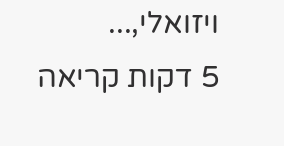ויזואלי,...
5 דקות קריאה